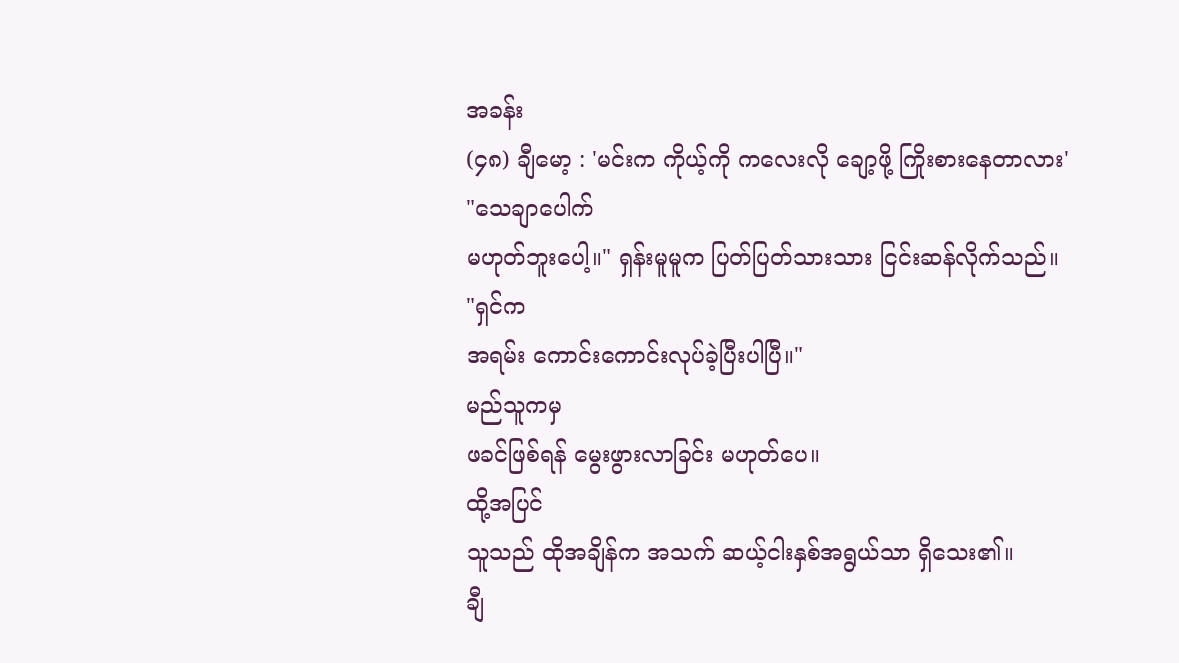အခန်း
(၄၈) ချီမော့ : 'မင်းက ကိုယ့်ကို ကလေးလို ချော့ဖို့ ကြိုးစားနေတာလား'
"သေချာပေါက်
မဟုတ်ဘူးပေါ့။" ရှန်းမူမူက ပြတ်ပြတ်သားသား ငြင်းဆန်လိုက်သည်။
"ရှင်က
အရမ်း ကောင်းကောင်းလုပ်ခဲ့ပြီးပါပြီ။"
မည်သူကမှ
ဖခင်ဖြစ်ရန် မွေးဖွားလာခြင်း မဟုတ်ပေ။
ထို့အပြင်
သူသည် ထိုအချိန်က အသက် ဆယ့်ငါးနှစ်အရွယ်သာ ရှိသေး၏။
ချီ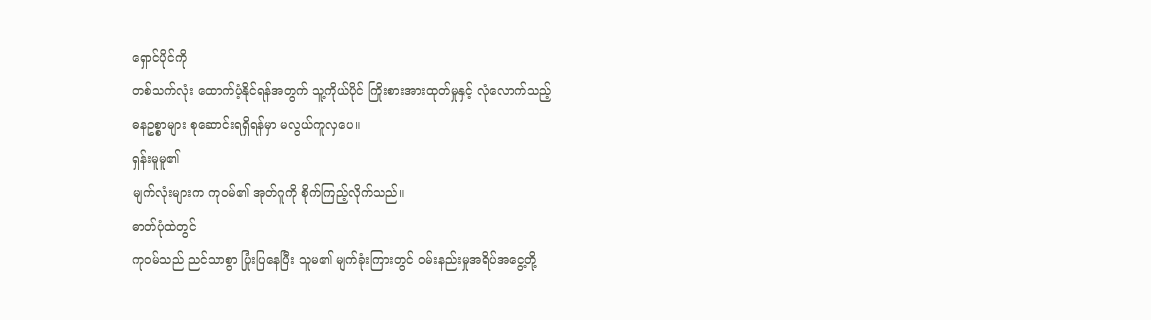ရှောင်ပိုင်ကို
တစ်သက်လုံး ထောက်ပံ့နိုင်ရန်အတွက် သူ့ကိုယ်ပိုင် ကြိုးစားအားထုတ်မှုနှင့် လုံလောက်သည့်
ဓနဥစ္စာများ စုဆောင်းရရှိရန်မှာ မလွယ်ကူလှပေ။
ရှန်းမူမူ၏
မျက်လုံးများက ကုဝမ်၏ အုတ်ဂူကို စိုက်ကြည့်လိုက်သည်။
ဓာတ်ပုံထဲတွင်
ကုဝမ်သည် ညင်သာစွာ ပြုံးပြနေပြီး သူမ၏ မျက်ခုံးကြားတွင် ဝမ်းနည်းမှုအရိပ်အငွေ့တို့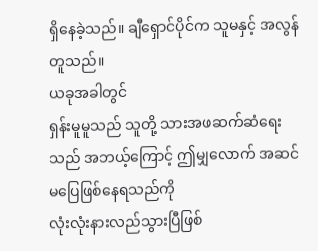ရှိနေခဲ့သည်။ ချီရှောင်ပိုင်က သူမနှင့် အလွန်တူသည်။
ယခုအခါတွင်
ရှန်းမူမူသည် သူတို့ သားအဖဆက်ဆံရေးသည် အဘယ့်ကြောင့် ဤမျှလောက် အဆင်မပြေဖြစ်နေရသည်ကို
လုံးလုံးနားလည်သွားပြီဖြစ်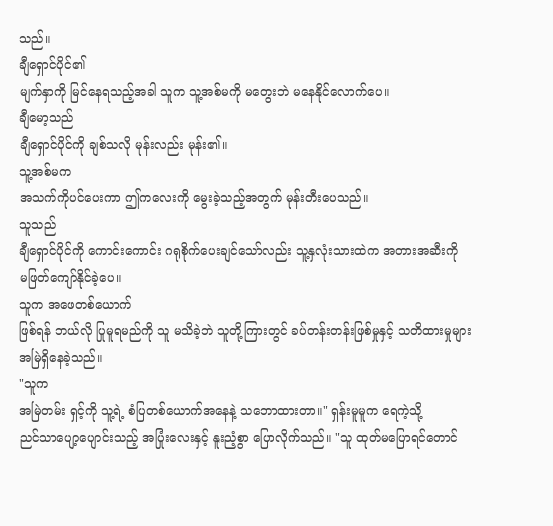သည်။
ချီရှောင်ပိုင်၏
မျက်နှာကို မြင်နေရသည့်အခါ သူက သူ့အစ်မကို မတွေးဘဲ မနေနိုင်လောက်ပေ။
ချီမော့သည်
ချီရှောင်ပိုင်ကို ချစ်သလို မုန်းလည်း မုန်း၏။
သူ့အစ်မက
အသက်ကိုပင်ပေးကာ ဤကလေးကို မွေးခဲ့သည့်အတွက် မုန်းတီးပေသည်။
သူသည်
ချီရှောင်ပိုင်ကို ကောင်းကောင်း ဂရုစိုက်ပေးချင်သော်လည်း သူ့နှလုံးသားထဲက အတားအဆီးကို
မဖြတ်ကျော်နိုင်ခဲ့ပေ။
သူက အဖေတစ်ယောက်
ဖြစ်ရန် ဘယ်လို ပြုမူရမည်ကို သူ မသိခဲ့ဘဲ သူတို့ကြားတွင် ခပ်တန်းတန်းဖြစ်မှုနှင့် သတိထားမှုများ
အမြဲရှိနေခဲ့သည်။
"သူက
အမြဲတမ်း ရှင့်ကို သူ့ရဲ့ စံပြတစ်ယောက်အနေနဲ့ သဘောထားတာ။" ရှန်းမူမူက ရေကဲ့သို့
ညင်သာပျော့ပျောင်းသည့် အပြုံးလေးနှင့် နူးညံ့စွာ ပြောလိုက်သည်။ "သူ ထုတ်မပြောရင်တောင်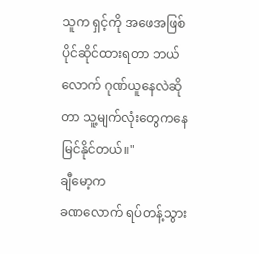သူက ရှင့်ကို အဖေအဖြစ် ပိုင်ဆိုင်ထားရတာ ဘယ်လောက် ဂုဏ်ယူနေလဲဆိုတာ သူ့မျက်လုံးတွေကနေ
မြင်နိုင်တယ်။"
ချီမော့က
ခဏလောက် ရပ်တန့်သွား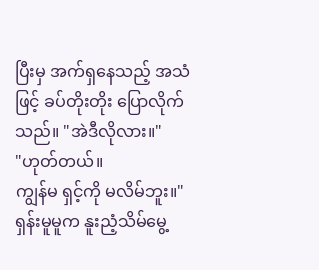ပြီးမှ အက်ရှနေသည့် အသံဖြင့် ခပ်တိုးတိုး ပြောလိုက်သည်။ "အဲဒီလိုလား။"
"ဟုတ်တယ်။
ကျွန်မ ရှင့်ကို မလိမ်ဘူး။" ရှန်းမူမူက နူးညံ့သိမ်မွေ့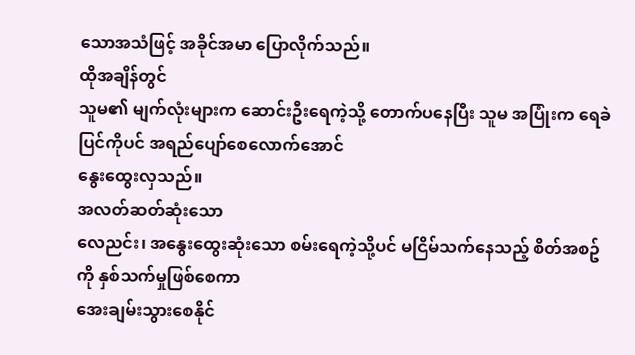သောအသံဖြင့် အခိုင်အမာ ပြောလိုက်သည်။
ထိုအချိန်တွင်
သူမ၏ မျက်လုံးများက ဆောင်းဦးရေကဲ့သို့ တောက်ပနေပြီး သူမ အပြုံးက ရေခဲပြင်ကိုပင် အရည်ပျော်စေလောက်အောင်
နွေးထွေးလှသည်။
အလတ်ဆတ်ဆုံးသော
လေညင်း၊ အနွေးထွေးဆုံးသော စမ်းရေကဲ့သို့ပင် မငြိမ်သက်နေသည့် စိတ်အစဥ်ကို နှစ်သက်မှုဖြစ်စေကာ
အေးချမ်းသွားစေနိုင်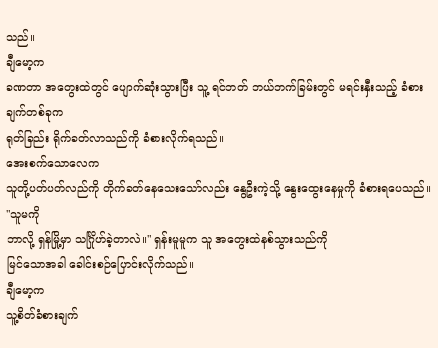သည်။
ချီမော့က
ခဏတာ အတွေးထဲတွင် ပျောက်ဆုံးသွားပြီး သူ့ ရင်ဘတ် ဘယ်ဘက်ခြမ်းတွင် မရင်းနှီးသည့် ခံစားချက်တစ်ခုက
ရုတ်ခြည်း ရိုက်ခတ်လာသည်ကို ခံစားလိုက်ရသည်။
အေးစက်သောလေက
သူတို့ပတ်ပတ်လည်ကို တိုက်ခတ်နေသေးသော်လည်း နွေဦးကဲ့သို့ နွေးထွေးနေမှုကို ခံစားရပေသည်။
"သူမကို
ဘာလို့ ရှန်မြို့မှာ သင်္ဂြိုဟ်ခဲ့တာလဲ။" ရှန်းမူမူက သူ အတွေးထဲနစ်သွားသည်ကို
မြင်သောအခါ ခေါင်းစဉ်ပြောင်းလိုက်သည်။
ချီမော့က
သူ့စိတ်ခံစားချက်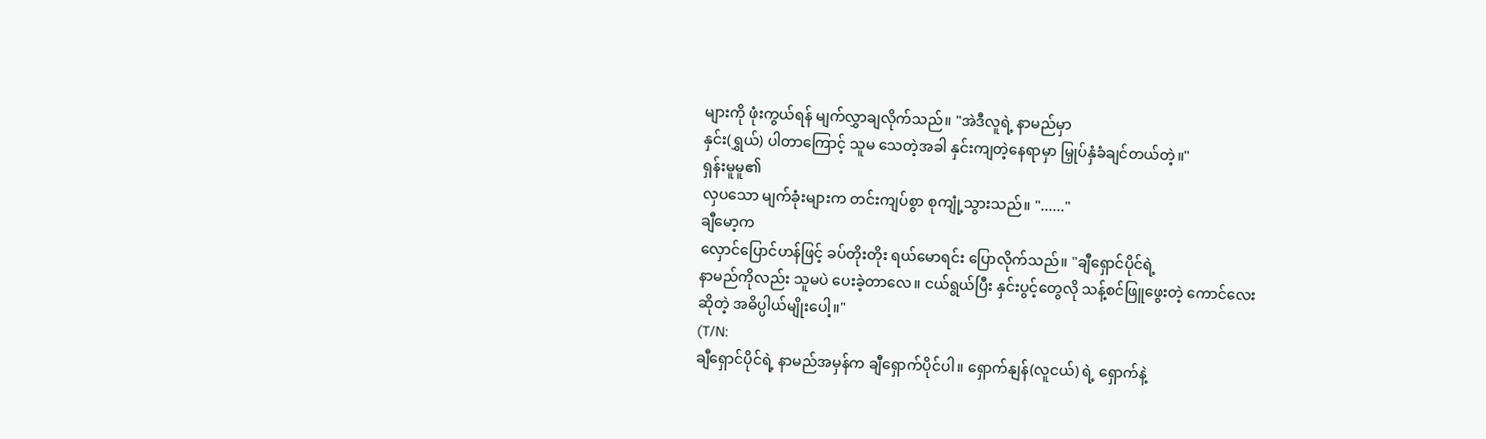များကို ဖုံးကွယ်ရန် မျက်လွှာချလိုက်သည်။ "အဲဒီလူရဲ့ နာမည်မှာ
နှင်း(ရွှယ်) ပါတာကြောင့် သူမ သေတဲ့အခါ နှင်းကျတဲ့နေရာမှာ မြှုပ်နှံခံချင်တယ်တဲ့။"
ရှန်းမူမူ၏
လှပသော မျက်ခုံးများက တင်းကျပ်စွာ စုကျုံ့သွားသည်။ "......"
ချီမော့က
လှောင်ပြောင်ဟန်ဖြင့် ခပ်တိုးတိုး ရယ်မောရင်း ပြောလိုက်သည်။ "ချီရှောင်ပိုင်ရဲ့
နာမည်ကိုလည်း သူမပဲ ပေးခဲ့တာလေ။ ငယ်ရွယ်ပြီး နှင်းပွင့်တွေလို သန့်စင်ဖြူဖွေးတဲ့ ကောင်လေး
ဆိုတဲ့ အဓိပ္ပါယ်မျိုးပေါ့။"
(T/N:
ချီရှောင်ပိုင်ရဲ့ နာမည်အမှန်က ချီရှောက်ပိုင်ပါ။ ရှောက်နျန်(လူငယ်) ရဲ့ ရှောက်နဲ့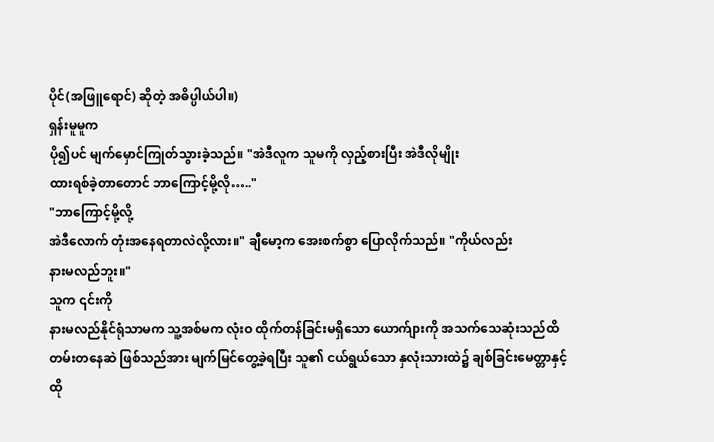ပိုင်(အဖြူရောင်) ဆိုတဲ့ အဓိပ္ပါယ်ပါ။)
ရှန်းမူမူက
ပို၍ပင် မျက်မှောင်ကြုတ်သွားခဲ့သည်။ "အဲဒီလူက သူမကို လှည့်စားပြီး အဲဒီလိုမျိုး
ထားရစ်ခဲ့တာတောင် ဘာကြောင့်မို့လို….."
"ဘာကြောင့်မို့လို့
အဲဒီလောက် တုံးအနေရတာလဲလို့လား။" ချီမော့က အေးစက်စွာ ပြောလိုက်သည်။ "ကိုယ်လည်း
နားမလည်ဘူး။"
သူက ၎င်းကို
နားမလည်နိုင်ရုံသာမက သူ့အစ်မက လုံးဝ ထိုက်တန်ခြင်းမရှိသော ယောက်ျားကို အသက်သေဆုံးသည်ထိ
တမ်းတနေဆဲ ဖြစ်သည်အား မျက်မြင်တွေ့ခဲ့ရပြီး သူ၏ ငယ်ရွယ်သော နှလုံးသားထဲ၌ ချစ်ခြင်းမေတ္တာနှင့်
ထို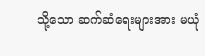သို့သော ဆက်ဆံရေးများအား မယုံ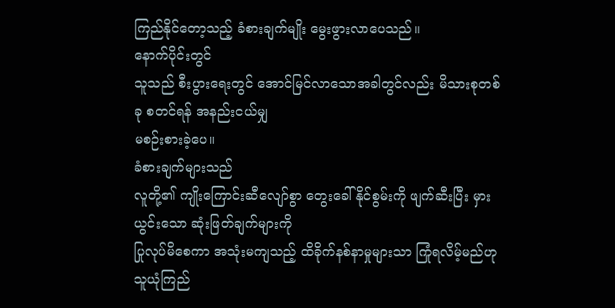ကြည်နိုင်တော့သည့် ခံစားချက်မျိုး မွေးဖွားလာပေသည်။
နောက်ပိုင်းတွင်
သူသည် စီးပွားရေးတွင် အောင်မြင်လာသောအခါတွင်လည်း မိသားစုတစ်ခု စတင်ရန် အနည်းငယ်မျှ
မစဉ်းစားခဲ့ပေ။
ခံစားချက်များသည်
လူတို့၏ ကျိုးကြောင်းဆီလျော်စွာ တွေးခေါ်နိုင်စွမ်းကို ဖျက်ဆီးပြီး မှားယွင်းသော ဆုံးဖြတ်ချက်များကို
ပြုလုပ်မိစေကာ အသုံးမကျသည့် ထိခိုက်နစ်နာမှုများသာ ကြုံရလိမ့်မည်ဟု သူယုံကြည်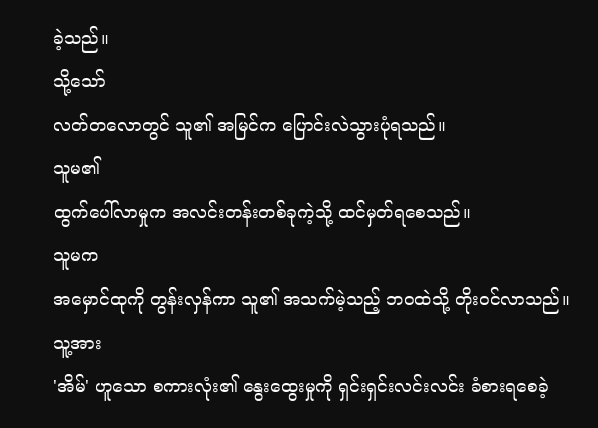ခဲ့သည်။
သို့သော်
လတ်တလောတွင် သူ၏ အမြင်က ပြောင်းလဲသွားပုံရသည်။
သူမ၏
ထွက်ပေါ်လာမှုက အလင်းတန်းတစ်ခုကဲ့သို့ ထင်မှတ်ရစေသည်။
သူမက
အမှောင်ထုကို တွန်းလှန်ကာ သူ၏ အသက်မဲ့သည့် ဘဝထဲသို့ တိုးဝင်လာသည်။
သူ့အား
'အိမ်' ဟူသော စကားလုံး၏ နွေးထွေးမှုကို ရှင်းရှင်းလင်းလင်း ခံစားရစေခဲ့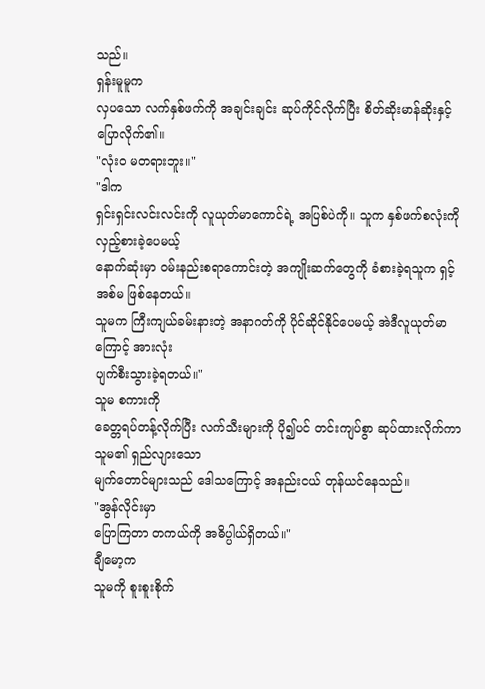သည်။
ရှန်းမူမူက
လှပသော လက်နှစ်ဖက်ကို အချင်းချင်း ဆုပ်ကိုင်လိုက်ပြီး စိတ်ဆိုးမာန်ဆိုးနှင့် ပြောလိုက်၏။
"လုံးဝ မတရားဘူး။"
"ဒါက
ရှင်းရှင်းလင်းလင်းကို လူယုတ်မာကောင်ရဲ့ အပြစ်ပဲကို။ သူက နှစ်ဖက်စလုံးကို လှည့်စားခဲ့ပေမယ့်
နောက်ဆုံးမှာ ဝမ်းနည်းစရာကောင်းတဲ့ အကျိုးဆက်တွေကို ခံစားခဲ့ရသူက ရှင့်အစ်မ ဖြစ်နေတယ်။
သူမက ကြီးကျယ်ခမ်းနားတဲ့ အနာဂတ်ကို ပိုင်ဆိုင်နိုင်ပေမယ့် အဲဒီလူယုတ်မာကြောင့် အားလုံး
ပျက်စီးသွားခဲ့ရတယ်။"
သူမ စကားကို
ခေတ္တရပ်တန့်လိုက်ပြီး လက်သီးများကို ပို၍ပင် တင်းကျပ်စွာ ဆုပ်ထားလိုက်ကာ သူမ၏ ရှည်လျားသော
မျက်တောင်များသည် ဒေါသကြောင့် အနည်းငယ် တုန်ယင်နေသည်။
"အွန်လိုင်းမှာ
ပြောကြတာ တကယ်ကို အဓိပ္ပါယ်ရှိတယ်။"
ချီမော့က
သူမကို စူးစူးစိုက်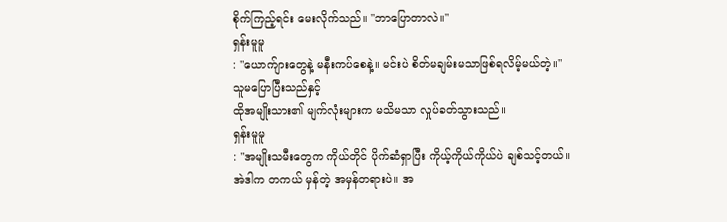စိုက်ကြည့်ရင်း မေးလိုက်သည်။ "ဘာပြောတာလဲ။"
ရှန်းမူမူ
: "ယောက်ျားတွေနဲ့ မနီးကပ်စေနဲ့။ မင်းပဲ စိတ်မချမ်းမသာဖြစ်ရလိမ့်မယ်တဲ့။"
သူမပြောပြီးသည်နှင့်
ထိုအမျိုးသား၏ မျက်လုံးများက မသိမသာ လှုပ်ခတ်သွားသည်။
ရှန်းမူမူ
: "အမျိုးသမီးတွေက ကိုယ်တိုင် ပိုက်ဆံရှာပြီး ကိုယ့်ကိုယ်ကိုယ်ပဲ ချစ်သင့်တယ်။
အဲဒါက တကယ် မှန်တဲ့ အမှန်တရားပဲ။ အ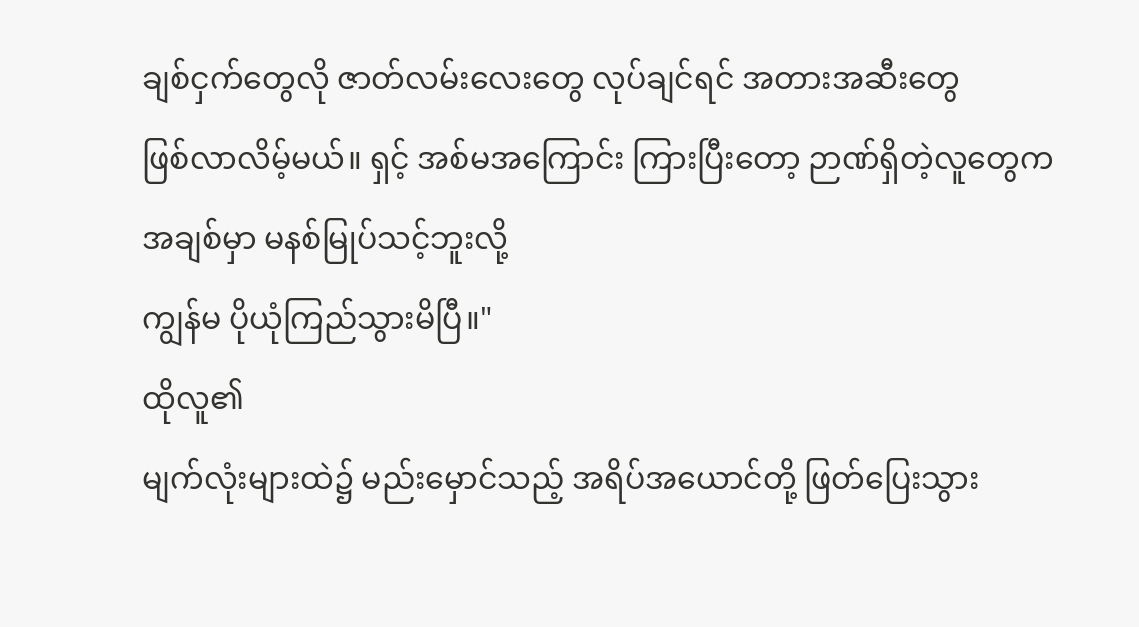ချစ်ငှက်တွေလို ဇာတ်လမ်းလေးတွေ လုပ်ချင်ရင် အတားအဆီးတွေ
ဖြစ်လာလိမ့်မယ်။ ရှင့် အစ်မအကြောင်း ကြားပြီးတော့ ဉာဏ်ရှိတဲ့လူတွေက အချစ်မှာ မနစ်မြုပ်သင့်ဘူးလို့
ကျွန်မ ပိုယုံကြည်သွားမိပြီ။"
ထိုလူ၏
မျက်လုံးများထဲ၌ မည်းမှောင်သည့် အရိပ်အယောင်တို့ ဖြတ်ပြေးသွား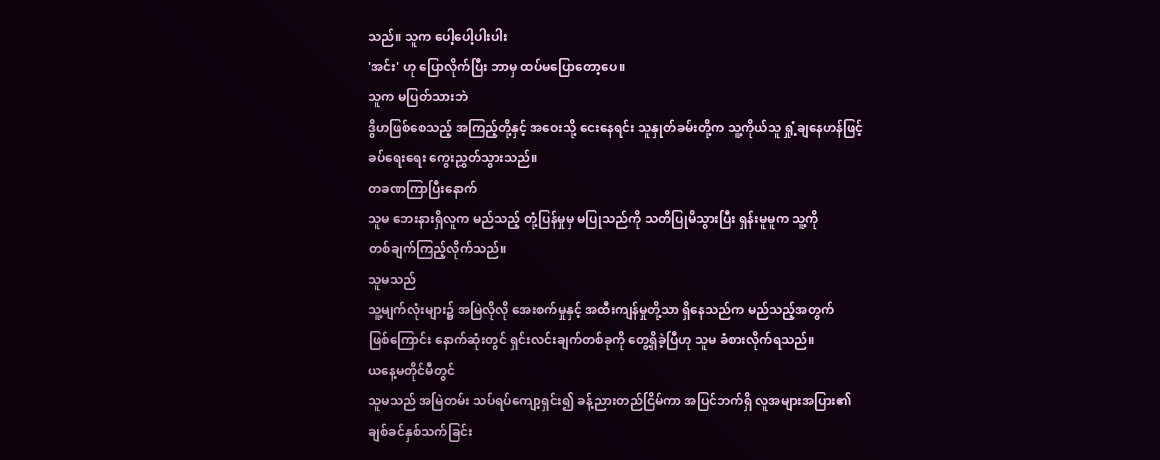သည်။ သူက ပေါ့ပေါ့ပါးပါး
'အင်း' ဟု ပြောလိုက်ပြီး ဘာမှ ထပ်မပြောတော့ပေ။
သူက မပြတ်သားဘဲ
ဒွိဟဖြစ်စေသည့် အကြည့်တို့နှင့် အဝေးသို့ ငေးနေရင်း သူနှုတ်ခမ်းတို့က သူ့ကိုယ်သူ ရှုံ့ချနေဟန်ဖြင့်
ခပ်ရေးရေး ကွေးညွှတ်သွားသည်။
တခဏကြာပြီးနောက်
သူမ ဘေးနားရှိလူက မည်သည့် တုံ့ပြန်မှုမှ မပြုသည်ကို သတိပြုမိသွားပြီး ရှန်းမူမူက သူ့ကို
တစ်ချက်ကြည့်လိုက်သည်။
သူမသည်
သူ့မျက်လုံးများ၌ အမြဲလိုလို အေးစက်မှုနှင့် အထီးကျန်မှုတို့သာ ရှိနေသည်က မည်သည့်အတွက်
ဖြစ်ကြောင်း နောက်ဆုံးတွင် ရှင်းလင်းချက်တစ်ခုကို တွေ့ရှိခဲ့ပြီဟု သူမ ခံစားလိုက်ရသည်။
ယနေ့မတိုင်မီတွင်
သူမသည် အမြဲတမ်း သပ်ရပ်ကျော့ရှင်း၍ ခန့်ညားတည်ငြိမ်ကာ အပြင်ဘက်ရှိ လူအများအပြား၏
ချစ်ခင်နှစ်သက်ခြင်း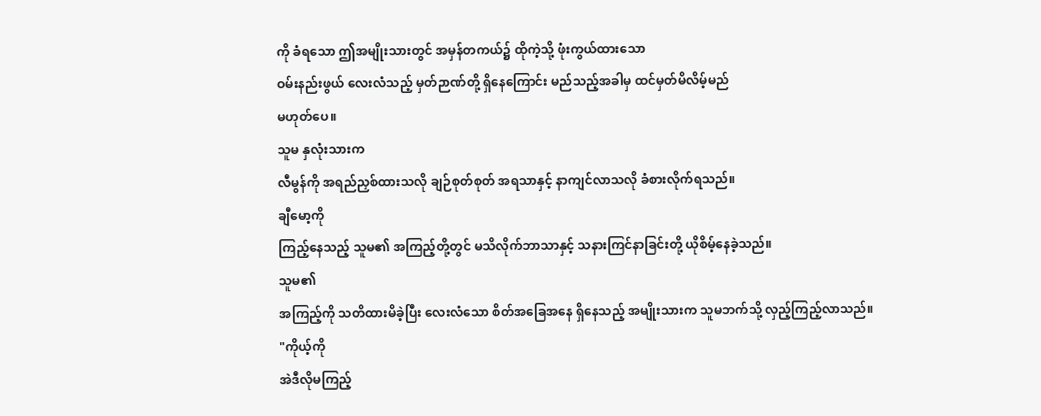ကို ခံရသော ဤအမျိုးသားတွင် အမှန်တကယ်၌ ထိုကဲ့သို့ ဖုံးကွယ်ထားသော
ဝမ်းနည်းဖွယ် လေးလံသည့် မှတ်ဉာဏ်တို့ ရှိနေကြောင်း မည်သည့်အခါမှ ထင်မှတ်မိလိမ့်မည်
မဟုတ်ပေ။
သူမ နှလုံးသားက
လီမွန်ကို အရည်ညှစ်ထားသလို ချဉ်စုတ်စုတ် အရသာနှင့် နာကျင်လာသလို ခံစားလိုက်ရသည်။
ချီမော့ကို
ကြည့်နေသည့် သူမ၏ အကြည့်တို့တွင် မသိလိုက်ဘာသာနှင့် သနားကြင်နာခြင်းတို့ ယိုစိမ့်နေခဲ့သည်။
သူမ၏
အကြည့်ကို သတိထားမိခဲ့ပြီး လေးလံသော စိတ်အခြေအနေ ရှိနေသည့် အမျိုးသားက သူမဘက်သို့ လှည့်ကြည့်လာသည်။
"ကိုယ့်ကို
အဲဒီလိုမကြည့်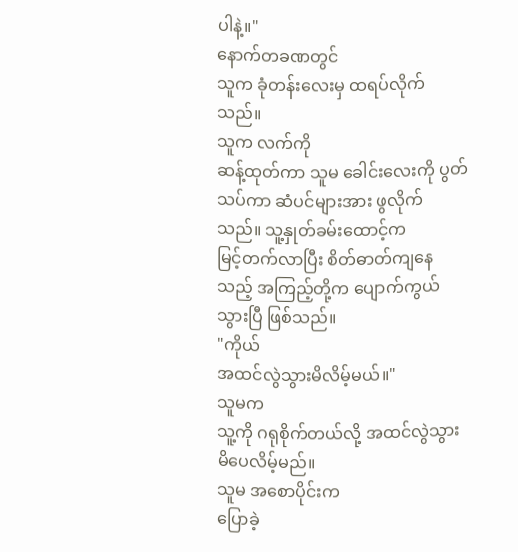ပါနဲ့။"
နောက်တခဏတွင်
သူက ခုံတန်းလေးမှ ထရပ်လိုက်သည်။
သူက လက်ကို
ဆန့်ထုတ်ကာ သူမ ခေါင်းလေးကို ပွတ်သပ်ကာ ဆံပင်များအား ဖွလိုက်သည်။ သူ့နှုတ်ခမ်းထောင့်က
မြင့်တက်လာပြီး စိတ်ဓာတ်ကျနေသည့် အကြည့်တို့က ပျောက်ကွယ်သွားပြီ ဖြစ်သည်။
"ကိုယ်
အထင်လွဲသွားမိလိမ့်မယ်။"
သူမက
သူ့ကို ဂရုစိုက်တယ်လို့ အထင်လွဲသွားမိပေလိမ့်မည်။
သူမ အစောပိုင်းက
ပြောခဲ့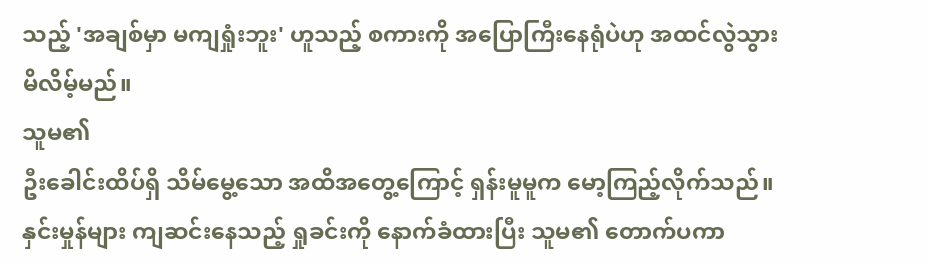သည့် 'အချစ်မှာ မကျရှုံးဘူး' ဟူသည့် စကားကို အပြောကြီးနေရုံပဲဟု အထင်လွဲသွားမိလိမ့်မည်။
သူမ၏
ဦးခေါင်းထိပ်ရှိ သိမ်မွေ့သော အထိအတွေ့ကြောင့် ရှန်းမူမူက မော့ကြည့်လိုက်သည်။
နှင်းမှုန်များ ကျဆင်းနေသည့် ရှုခင်းကို နောက်ခံထားပြီး သူမ၏ တောက်ပကာ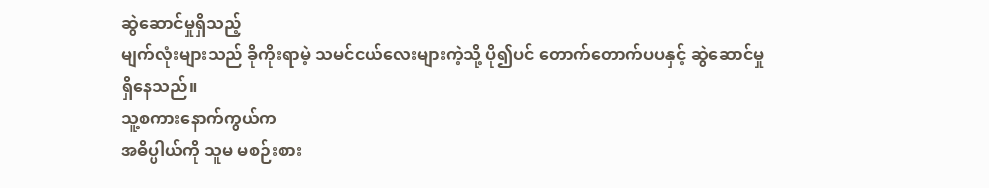ဆွဲဆောင်မှုရှိသည့်
မျက်လုံးများသည် ခိုကိုးရာမဲ့ သမင်ငယ်လေးများကဲ့သို့ ပို၍ပင် တောက်တောက်ပပနှင့် ဆွဲဆောင်မှု
ရှိနေသည်။
သူ့စကားနောက်ကွယ်က
အဓိပ္ပါယ်ကို သူမ မစဉ်းစား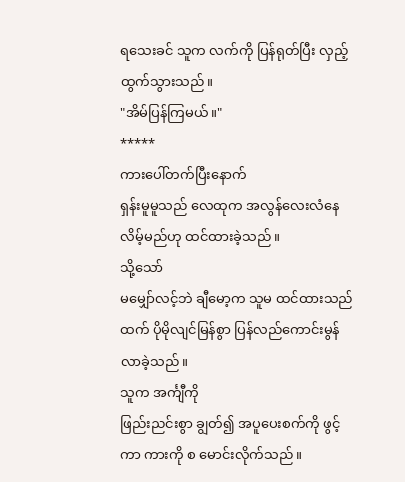ရသေးခင် သူက လက်ကို ပြန်ရုတ်ပြီး လှည့်ထွက်သွားသည်။
"အိမ်ပြန်ကြမယ်။"
*****
ကားပေါ်တက်ပြီးနောက်
ရှန်းမူမူသည် လေထုက အလွန်လေးလံနေလိမ့်မည်ဟု ထင်ထားခဲ့သည်။
သို့သော်
မမျှော်လင့်ဘဲ ချီမော့က သူမ ထင်ထားသည်ထက် ပိုမိုလျင်မြန်စွာ ပြန်လည်ကောင်းမွန်လာခဲ့သည်။
သူက အင်္ကျီကို
ဖြည်းညင်းစွာ ချွတ်၍ အပူပေးစက်ကို ဖွင့်ကာ ကားကို စ မောင်းလိုက်သည်။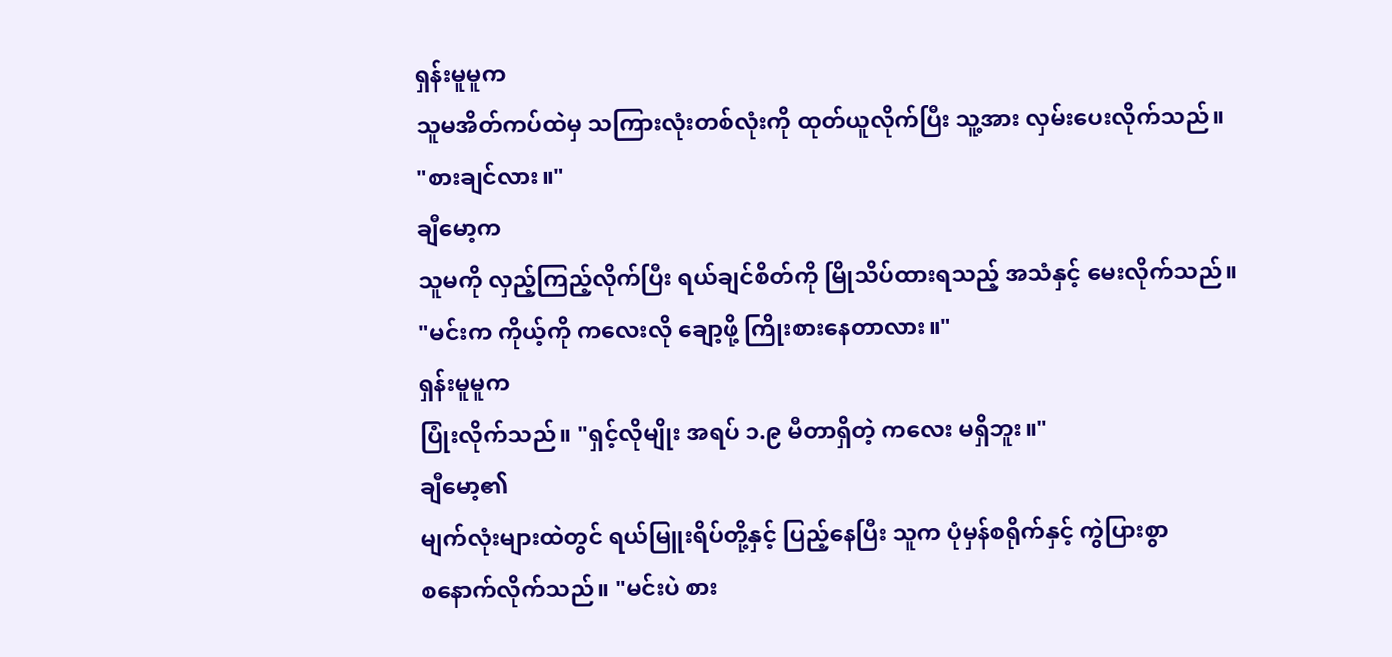ရှန်းမူမူက
သူမအိတ်ကပ်ထဲမှ သကြားလုံးတစ်လုံးကို ထုတ်ယူလိုက်ပြီး သူ့အား လှမ်းပေးလိုက်သည်။
"စားချင်လား။"
ချီမော့က
သူမကို လှည့်ကြည့်လိုက်ပြီး ရယ်ချင်စိတ်ကို မြိုသိပ်ထားရသည့် အသံနှင့် မေးလိုက်သည်။
"မင်းက ကိုယ့်ကို ကလေးလို ချော့ဖို့ ကြိုးစားနေတာလား။"
ရှန်းမူမူက
ပြုံးလိုက်သည်။ "ရှင့်လိုမျိုး အရပ် ၁.၉ မီတာရှိတဲ့ ကလေး မရှိဘူး။"
ချီမော့၏
မျက်လုံးများထဲတွင် ရယ်မြူးရိပ်တို့နှင့် ပြည့်နေပြီး သူက ပုံမှန်စရိုက်နှင့် ကွဲပြားစွာ
စနောက်လိုက်သည်။ "မင်းပဲ စား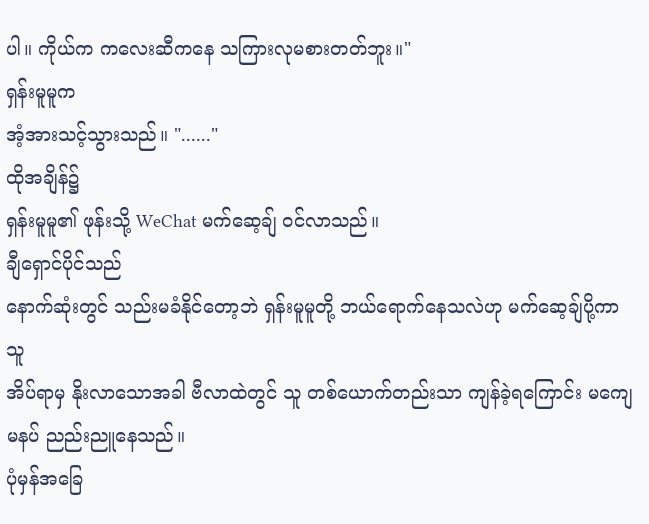ပါ။ ကိုယ်က ကလေးဆီကနေ သကြားလုမစားတတ်ဘူး။"
ရှန်းမူမူက
အံ့အားသင့်သွားသည်။ "......"
ထိုအချိန်၌
ရှန်းမူမူ၏ ဖုန်းသို့ WeChat မက်ဆေ့ချ် ဝင်လာသည်။
ချီရှောင်ပိုင်သည်
နောက်ဆုံးတွင် သည်းမခံနိုင်တော့ဘဲ ရှန်းမူမူတို့ ဘယ်ရောက်နေသလဲဟု မက်ဆေ့ချ်ပို့ကာ သူ
အိပ်ရာမှ နိုးလာသောအခါ ဗီလာထဲတွင် သူ တစ်ယောက်တည်းသာ ကျန်ခဲ့ရကြောင်း မကျေမနပ် ညည်းညူနေသည်။
ပုံမှန်အခြေ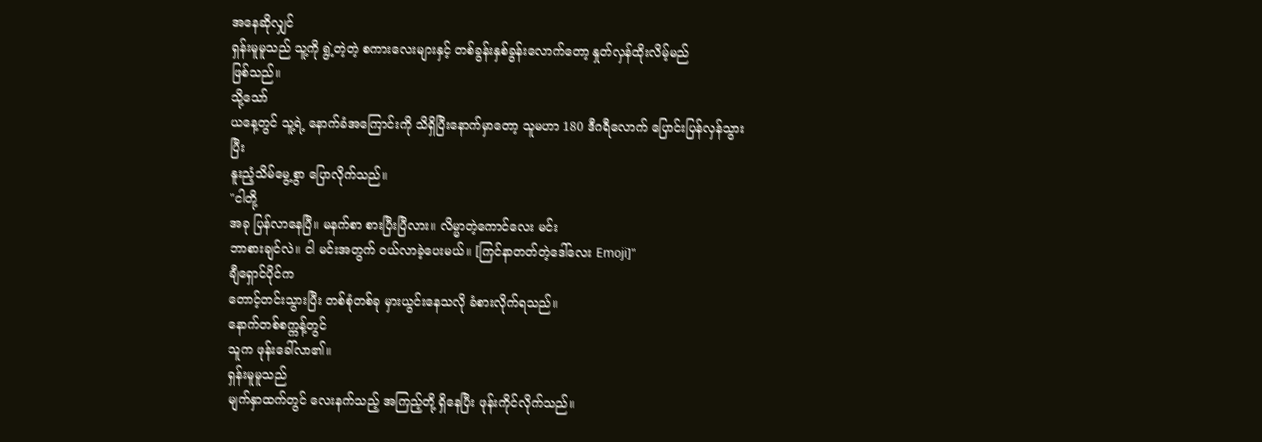အနေဆိုလျှင်
ရှန်းမူမူသည် သူ့ကို ရွဲ့တဲ့တဲ့ စကားလေးများနှင့် တစ်ခွန်းနှစ်ခွန်းလောက်တော့ နှုတ်လှန်ထိုးလိမ့်မည်
ဖြစ်သည်။
သို့သော်
ယနေ့တွင် သူ့ရဲ့ နောက်ခံအကြောင်းကို သိရှိပြီးနောက်မှာတော့ သူမဟာ 180 ဒီဂရီလောက် ပြောင်းပြန်လှန်သွားပြီး
နူးညံ့သိမ်မွေ့စွာ ပြောလိုက်သည်။
"ငါတို့
အခု ပြန်လာနေပြီ။ မနက်စာ စားပြီးပြီလား။ လိမ္မာတဲ့ကောင်လေး မင်း
ဘာစားချင်လဲ။ ငါ မင်းအတွက် ဝယ်လာခဲ့ပေးမယ်။ [ကြင်နာတတ်တဲ့ဒေါ်လေး Emoji]"
ချီရှောင်ပိုင်က
တောင့်တင်းသွားပြီး တစ်စုံတစ်ခု မှားယွင်းနေသလို ခံစားလိုက်ရသည်။
နောက်တစ်စက္ကန့်တွင်
သူက ဖုန်းခေါ်လာ၏။
ရှန်းမူမူသည်
မျက်နှာထက်တွင် လေးနက်သည့် အကြည့်တို့ ရှိနေပြီး ဖုန်းကိုင်လိုက်သည်။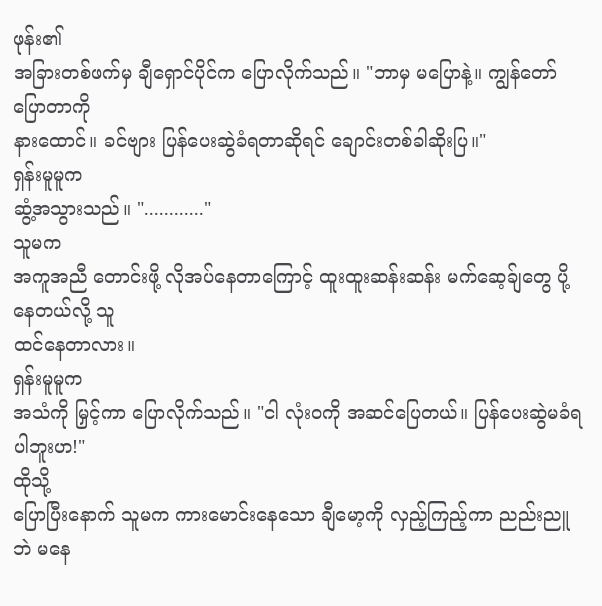ဖုန်း၏
အခြားတစ်ဖက်မှ ချီရှောင်ပိုင်က ပြောလိုက်သည်။ "ဘာမှ မပြောနဲ့။ ကျွန်တော် ပြောတာကို
နားထောင်။ ခင်ဗျား ပြန်ပေးဆွဲခံရတာဆိုရင် ချောင်းတစ်ခါဆိုးပြ။"
ရှန်းမူမူက
ဆွံ့အသွားသည်။ "............"
သူမက
အကူအညီ တောင်းဖို့ လိုအပ်နေတာကြောင့် ထူးထူးဆန်းဆန်း မက်ဆေ့ခ်ျတွေ ပို့နေတယ်လို့ သူ
ထင်နေတာလား။
ရှန်းမူမူက
အသံကို မြှင့်ကာ ပြောလိုက်သည်။ "ငါ လုံးဝကို အဆင်ပြေတယ်။ ပြန်ပေးဆွဲမခံရပါဘူးဟ!"
ထိုသို့
ပြောပြီးနောက် သူမက ကားမောင်းနေသော ချီမော့ကို လှည့်ကြည့်ကာ ညည်းညူဘဲ မနေ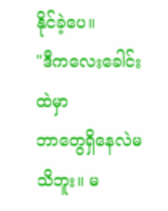နိုင်ခဲ့ပေ။
"ဒီကလေးခေါင်းထဲမှာ
ဘာတွေရှိနေလဲမသိဘူး။ မ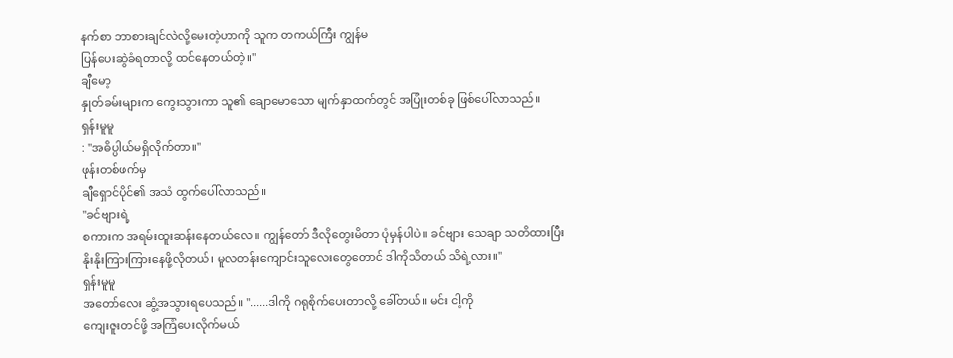နက်စာ ဘာစားချင်လဲလို့မေးတဲ့ဟာကို သူက တကယ်ကြီး ကျွန်မ
ပြန်ပေးဆွဲခံရတာလို့ ထင်နေတယ်တဲ့။"
ချီမော့
နှုတ်ခမ်းများက ကွေးသွားကာ သူ၏ ချောမောသော မျက်နှာထက်တွင် အပြုံးတစ်ခု ဖြစ်ပေါ်လာသည်။
ရှန်းမူမူ
: "အဓိပ္ပါယ်မရှိလိုက်တာ။"
ဖုန်းတစ်ဖက်မှ
ချီရှောင်ပိုင်၏ အသံ ထွက်ပေါ်လာသည်။
"ခင်ဗျားရဲ့
စကားက အရမ်းထူးဆန်းနေတယ်လေ။ ကျွန်တော် ဒီလိုတွေးမိတာ ပုံမှန်ပါပဲ။ ခင်ဗျား သေချာ သတိထားပြီး
နိုးနိုးကြားကြားနေဖို့လိုတယ်၊ မူလတန်းကျောင်းသူလေးတွေတောင် ဒါကိုသိတယ် သိရဲ့လား။"
ရှန်းမူမူ
အတော်လေး ဆွံ့အသွားရပေသည်။ "......ဒါကို ဂရုစိုက်ပေးတာလို့ ခေါ်တယ်။ မင်း ငါ့ကို
ကျေးဇူးတင်ဖို့ အကြံပေးလိုက်မယ်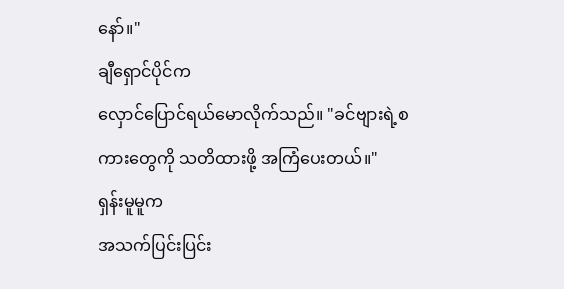နော်။"
ချီရှောင်ပိုင်က
လှောင်ပြောင်ရယ်မောလိုက်သည်။ "ခင်ဗျားရဲ့စကားတွေကို သတိထားဖို့ အကြံပေးတယ်။"
ရှန်းမူမူက
အသက်ပြင်းပြင်း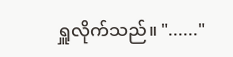ရှူလိုက်သည်။ "......"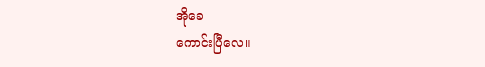အိုခေ
ကောင်းပြီလေ။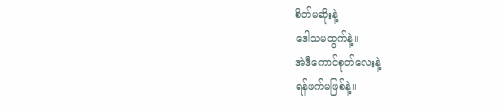စိတ်မဆိုးနဲ့
ဒေါသမထွက်နဲ့။
အဲဒီကောင်စုတ်လေးနဲ့
ရန်ဖက်မဖြစ်နဲ့။